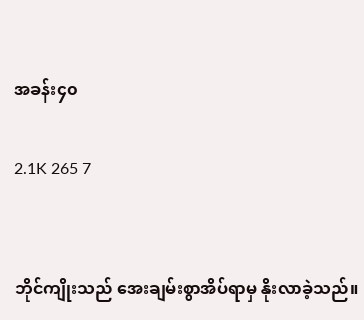အခန်း၄၀

2.1K 265 7


ဘိုင်ကျိုးသည် အေးချမ်းစွာအိပ်ရာမှ နိုးလာခဲ့သည်။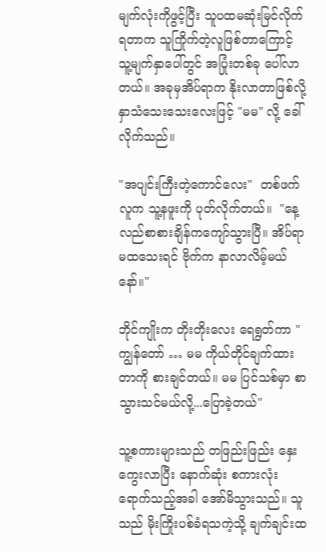မျက်လုံးကိုဖွင့်ပြီး သူပထမဆုံးမြင်လိုက်ရတာက သူကြိုက်တဲ့လူဖြစ်တာကြောင့် သူ့မျက်နှာပေါ်တွင် အပြုံးတစ်ခု ပေါ်လာတယ်။ အခုမှအိပ်ရာက နိုးလာတာဖြစ်လို့ နှာသံသေးသေးလေးဖြင့် "မမ" လို့ ခေါ်လိုက်သည်။

"အပျင်းကြီးတဲ့ကောင်လေး"  တစ်ဖက်လူက သူ့နဖူးကို ပုတ်လိုက်တယ်။  "နေ့လည်စာစားချိန်ကကျော်သွားပြီ။ အိပ်ရာမထသေးရင် ဗိုက်က နာလာလိမ့်မယ်နော်။"

ဘိုင်ကျိုးက တိုးတိုးလေး ရေရွတ်ကာ "ကျွန်တော် … မမ ကိုယ်တိုင်ချက်ထားတာကို စားချင်တယ်။ မမ ပြင်သစ်မှာ စာသွားသင်မယ်လို့...ပြောခဲ့တယ်"

သူ့စကားများသည် တဖြည်းဖြည်း နှေးကွေးလာပြီး နောက်ဆုံး စကားလုံးရောက်သည့်အခါ အော်မိသွားသည်။ သူသည် မိုးကြိုးပစ်ခံရသကဲ့သို့ ချက်ချင်းထ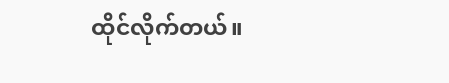ထိုင်လိုက်တယ်။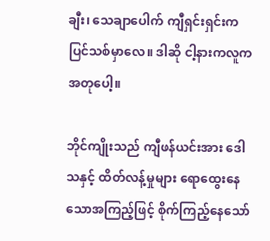ချီး၊ သေချာပေါက် ကျီရှင်းရှင်းက ပြင်သစ်မှာလေ။ ဒါဆို ငါ့နားကလူက အတုပေါ့။

ဘိုင်ကျိုးသည် ကျီဖန်ယင်းအား ဒေါသနှင့် ထိတ်လန့်မှုများ ရောထွေးနေသောအကြည့်ဖြင့် စိုက်ကြည့်နေသော်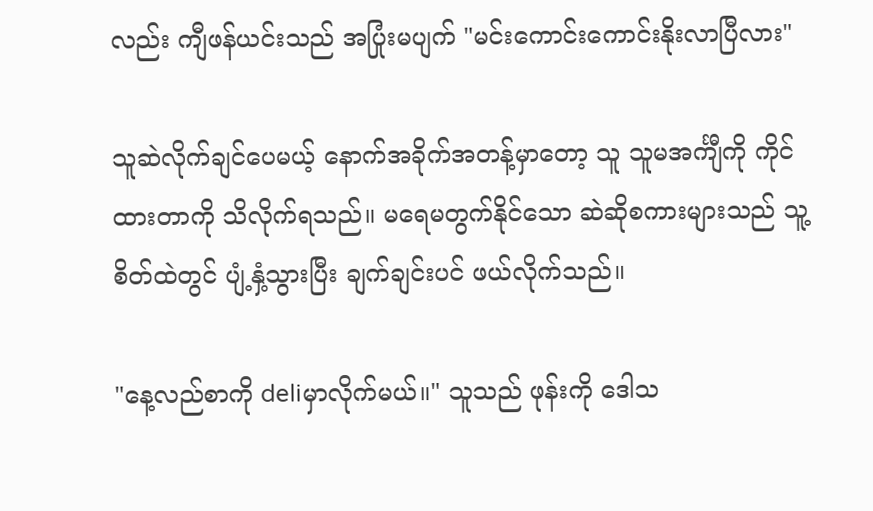လည်း ကျီဖန်ယင်းသည် အပြုံးမပျက် "မင်းကောင်းကောင်းနိုးလာပြီလား"

သူဆဲလိုက်ချင်ပေမယ့် နောက်အခိုက်အတန့်မှာတော့ သူ သူမအင်္ကျီကို ကိုင်ထားတာကို သိလိုက်ရသည်။ မရေမတွက်နိုင်သော ဆဲဆိုစကားများသည် သူ့စိတ်ထဲတွင် ပျံ့နှံ့သွားပြီး ချက်ချင်းပင် ဖယ်လိုက်သည်။

"နေ့လည်စာကို deliမှာလိုက်မယ်။" သူသည် ဖုန်းကို ဒေါသ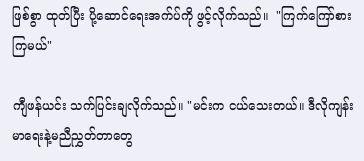ဖြစ်စွာ ထုတ်ပြီး ပို့ဆောင်ရေးအက်ပ်ကို ဖွင့်လိုက်သည်။  "ကြက်ကြော်စားကြမယ်"

ကျီဖန်ယင်း သက်ပြင်းချလိုက်သည်။ "မင်းက ငယ်သေးတယ်။ ဒီလိုကျန်းမာရေးနဲ့မညီညွှတ်တာတွေ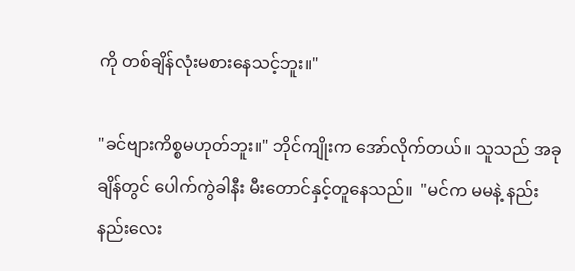ကို တစ်ချိန်လုံးမစားနေသင့်ဘူး။"

"ခင်ဗျားကိစ္စမဟုတ်ဘူး။" ဘိုင်ကျိုးက အော်လိုက်တယ်။ သူသည် အခုချိန်တွင် ပေါက်ကွဲခါနီး မီးတောင်နှင့်တူနေသည်။  "မင်က မမနဲ့ နည်းနည်းလေး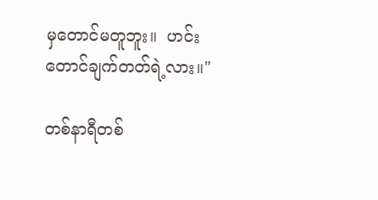မှတောင်မတူဘူး။  ဟင်းတောင်ချက်တတ်ရဲ့လား။"

တစ်နာရီတစ်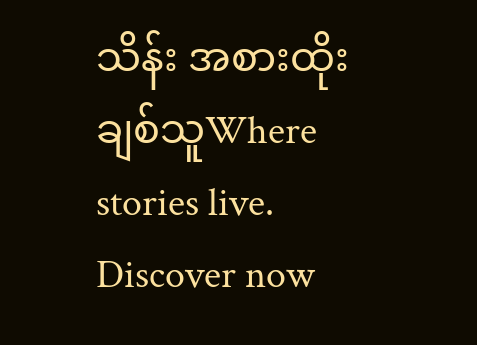သိန်း အစားထိုးချစ်သူWhere stories live. Discover now